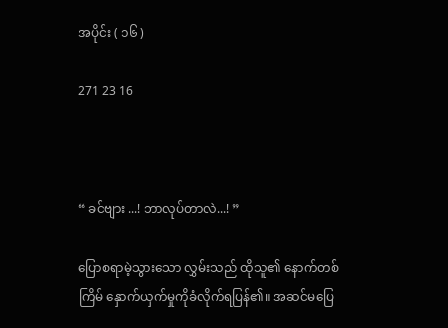အပိုင်း ( ၁၆ )

271 23 16



“ ခင်ဗျား ...! ဘာလုပ်တာလဲ...! ”

ပြောစရာမဲ့သွားသော လွှမ်းသည် ထိုသူ၏ နောက်တစ်ကြိမ် နှောက်ယှက်မှုကိုခံလိုက်ရပြန်၏။ အဆင်မပြေ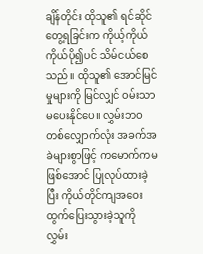ချိန်တိုင်း ထိုသူ၏ ရင်ဆိုင်တွေ့ရခြင်းက ကိုယ့်ကိုယ်ကိုယ်ပို၍ပင် သိမ်ငယ်စေသည်။ ထိုသူ၏ အောင်မြင်မှုများကို မြင်လျှင် ဝမ်းသာမပေးနိုင်ပေ။ လွှမ်းဘဝတစ်လျှောက်လုံး အခက်အခဲများစွာဖြင့် ကမောက်ကမဖြစ်အောင် ပြုလုပ်ထားခဲ့ပြီး ကိုယ်တိုင်ကျအဝေးထွက်ပြေးသွားခဲ့သူကို လွှမ်း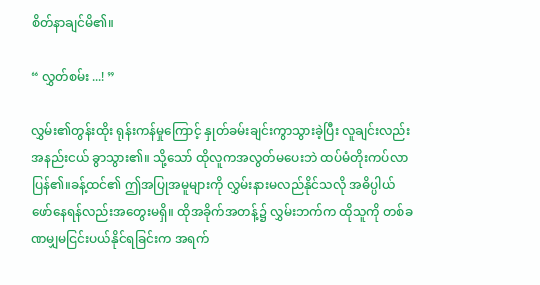စိတ်နာချင်မိ၏။

“ လွှတ်စမ်း ...! ”

လွှမ်း၏တွန်းထိုး ရုန်းကန်မှုကြောင့် နှုတ်ခမ်းချင်းကွာသွားခဲ့ပြီး လူချင်းလည်းအနည်းငယ် ခွာသွား၏။ သို့သော် ထိုလူကအလွတ်မပေးဘဲ ထပ်မံတိုးကပ်လာပြန်၏။ခန့်ထင်၏ ဤအပြုအမူများကို လွှမ်းနားမလည်နိုင်သလို အဓိပ္ပါယ်ဖော်နေရန်လည်းအတွေးမရှိ။ ထိုအခိုက်အတန့်၌ လွှမ်းဘက်က ထိုသူကို တစ်ခဏမျှမငြင်းပယ်နိုင်ရခြင်းက အရက်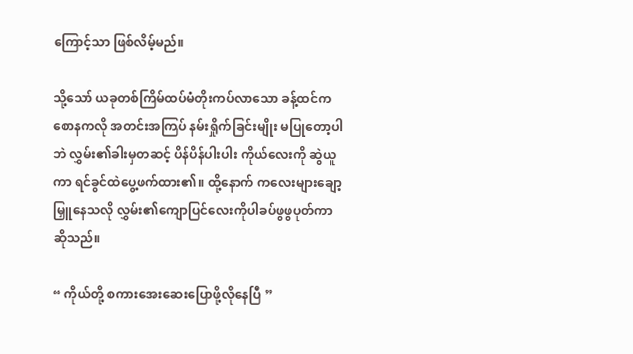ကြောင့်သာ ဖြစ်လိမ့်မည်။

သို့သော် ယခုတစ်ကြိမ်ထပ်မံတိုးကပ်လာသော ခန့်ထင်ကစောနကလို အတင်းအကြပ် နမ်းရှိုက်ခြင်းမျိုး မပြုတော့ပါဘဲ လွှမ်း၏ခါးမှတဆင့် ပိန်ပိန်ပါးပါး ကိုယ်လေးကို ဆွဲယူကာ ရင်ခွင်ထဲပွေ့ဖက်ထား၏။ ထို့နောက် ကလေးများချော့မြှူနေသလို လွှမ်း၏ကျောပြင်လေးကိုပါခပ်ဖွဖွပုတ်ကာ ဆိုသည်။

“ ကိုယ်တို့ စကားအေးဆေးပြောဖို့လိုနေပြီ ”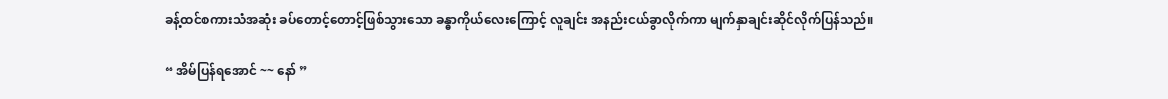ခန့်ထင်စကားသံအဆုံး ခပ်တောင့်တောင့်ဖြစ်သွားသော ခန္ဓာကိုယ်လေးကြောင့် လူချင်း အနည်းငယ်ခွာလိုက်ကာ မျက်နှာချင်းဆိုင်လိုက်ပြန်သည်။

“ အိမ်ပြန်ရအောင် ~~ နော် ”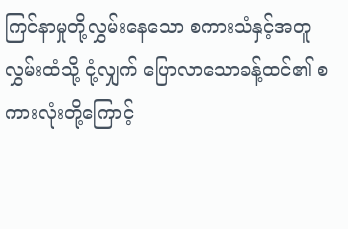ကြင်နာမှုတို့လွှမ်းနေသော စကားသံနှင့်အတူ
လွှမ်းထံသို့ ငုံ့လျှက် ပြောလာသောခန့်ထင်၏ စကားလုံးတို့ကြောင့်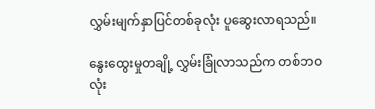လွှမ်းမျက်နှာပြင်တစ်ခုလုံး ပူဆွေးလာရသည်။

နွေးထွေးမှုတချို့ လွှမ်းခြုံလာသည်က တစ်ဘဝလုံး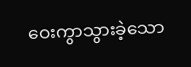ဝေးကွာသွားခဲ့သော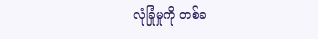လုံခြုံမှုကို တစ်ခ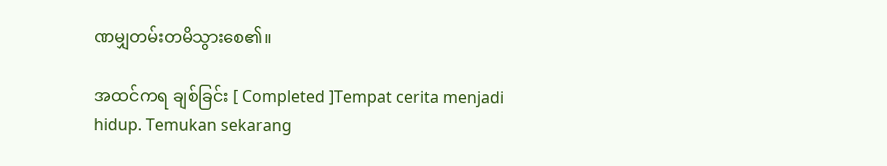ဏမျှတမ်းတမိသွားစေ၏။

အထင်ကရ ချစ်ခြင်း [ Completed ]Tempat cerita menjadi hidup. Temukan sekarang